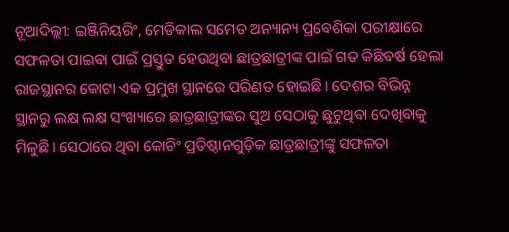ନୂଆଦିଲ୍ଲୀ: ଇଞ୍ଜିନିୟରିଂ, ମେଡିକାଲ ସମେତ ଅନ୍ୟାନ୍ୟ ପ୍ରବେଶିକା ପରୀକ୍ଷାରେ ସଫଳତା ପାଇବା ପାଇଁ ପ୍ରସ୍ତୁତ ହେଉଥିବା ଛାତ୍ରଛାତ୍ରୀଙ୍କ ପାଇଁ ଗତ କିଛିବର୍ଷ ହେଲା ରାଜସ୍ଥାନର କୋଟା ଏକ ପ୍ରମୁଖ ସ୍ଥାନରେ ପରିଣତ ହୋଇଛି। ଦେଶର ବିଭିନ୍ନ ସ୍ଥାନରୁ ଲକ୍ଷ ଲକ୍ଷ ସଂଖ୍ୟାରେ ଛାତ୍ରଛାତ୍ରୀଙ୍କର ସୁଅ ସେଠାକୁ ଛୁଟୁଥିବା ଦେଖିବାକୁ ମିଳୁଛି। ସେଠାରେ ଥିବା କୋଚିଂ ପ୍ରତିଷ୍ଠାନଗୁଡ଼ିକ ଛାତ୍ରଛାତ୍ରୀଙ୍କୁ ସଫଳତା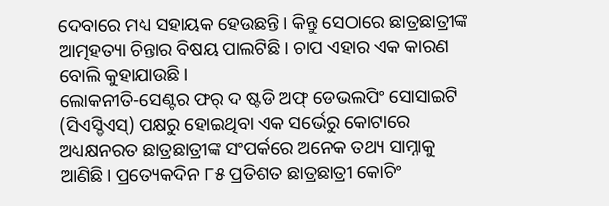ଦେବାରେ ମଧ୍ୟ ସହାୟକ ହେଉଛନ୍ତି। କିନ୍ତୁ ସେଠାରେ ଛାତ୍ରଛାତ୍ରୀଙ୍କ ଆତ୍ମହତ୍ୟା ଚିନ୍ତାର ବିଷୟ ପାଲଟିଛି। ଚାପ ଏହାର ଏକ କାରଣ ବୋଲି କୁହାଯାଉଛି।
ଲୋକନୀତି-ସେଣ୍ଟର ଫର୍ ଦ ଷ୍ଟଡି ଅଫ୍ ଡେଭଲପିଂ ସୋସାଇଟି (ସିଏସ୍ଡିଏସ୍) ପକ୍ଷରୁ ହୋଇଥିବା ଏକ ସର୍ଭେରୁ କୋଟାରେ ଅଧ୍ୟକ୍ଷନରତ ଛାତ୍ରଛାତ୍ରୀଙ୍କ ସଂପର୍କରେ ଅନେକ ତଥ୍ୟ ସାମ୍ନାକୁ ଆଣିଛି। ପ୍ରତ୍ୟେକଦିନ ୮୫ ପ୍ରତିଶତ ଛାତ୍ରଛାତ୍ରୀ କୋଚିଂ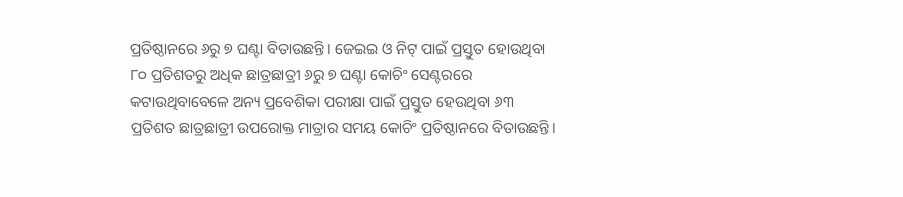ପ୍ରତିଷ୍ଠାନରେ ୬ରୁ ୭ ଘଣ୍ଟା ବିତାଉଛନ୍ତି। ଜେଇଇ ଓ ନିଟ୍ ପାଇଁ ପ୍ରସ୍ତୁତ ହୋଉଥିବା ୮୦ ପ୍ରତିଶତରୁ ଅଧିକ ଛାତ୍ରଛାତ୍ରୀ ୬ରୁ ୭ ଘଣ୍ଟା କୋଚିଂ ସେଣ୍ଟରରେ କଟାଉଥିବାବେଳେ ଅନ୍ୟ ପ୍ରବେଶିକା ପରୀକ୍ଷା ପାଇଁ ପ୍ରସ୍ତୁତ ହେଉଥିବା ୬୩ ପ୍ରତିଶତ ଛାତ୍ରଛାତ୍ରୀ ଉପରୋକ୍ତ ମାତ୍ରାର ସମୟ କୋଚିଂ ପ୍ରତିଷ୍ଠାନରେ ବିତାଉଛନ୍ତି।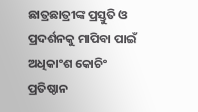ଛାତ୍ରଛାତ୍ରୀଙ୍କ ପ୍ରସ୍ତୁତି ଓ ପ୍ରଦର୍ଶନକୁ ମାପିବା ପାଇଁ ଅଧିକାଂଶ କୋଚିଂ ପ୍ରତିଷ୍ଠାନ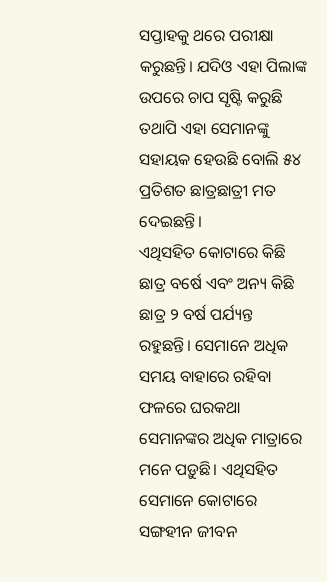ସପ୍ତାହକୁ ଥରେ ପରୀକ୍ଷା କରୁଛନ୍ତି। ଯଦିଓ ଏହା ପିଲାଙ୍କ ଉପରେ ଚାପ ସୃଷ୍ଟି କରୁଛି ତଥାପି ଏହା ସେମାନଙ୍କୁ ସହାୟକ ହେଉଛି ବୋଲି ୫୪ ପ୍ରତିଶତ ଛାତ୍ରଛାତ୍ରୀ ମତ ଦେଇଛନ୍ତି।
ଏଥିସହିତ କୋଟାରେ କିଛି ଛାତ୍ର ବର୍ଷେ ଏବଂ ଅନ୍ୟ କିଛି ଛାତ୍ର ୨ ବର୍ଷ ପର୍ଯ୍ୟନ୍ତ ରହୁଛନ୍ତି। ସେମାନେ ଅଧିକ ସମୟ ବାହାରେ ରହିବା ଫଳରେ ଘରକଥା ସେମାନଙ୍କର ଅଧିକ ମାତ୍ରାରେ ମନେ ପଡ଼ୁଛି। ଏଥିସହିତ ସେମାନେ କୋଟାରେ ସଙ୍ଗହୀନ ଜୀବନ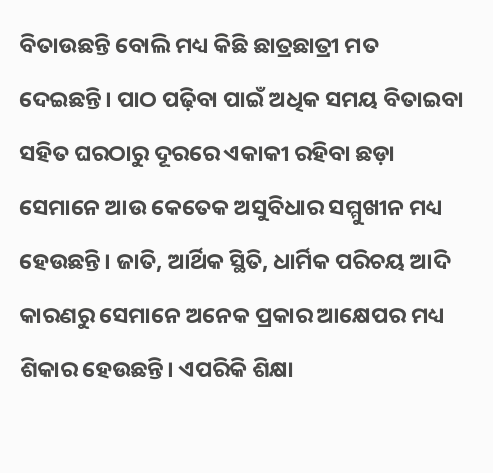ବିତାଉଛନ୍ତି ବୋଲି ମଧ୍ୟ କିଛି ଛାତ୍ରଛାତ୍ରୀ ମତ ଦେଇଛନ୍ତି। ପାଠ ପଢ଼ିବା ପାଇଁ ଅଧିକ ସମୟ ବିତାଇବା ସହିତ ଘରଠାରୁ ଦୂରରେ ଏକାକୀ ରହିବା ଛଡ଼ା ସେମାନେ ଆଉ କେତେକ ଅସୁବିଧାର ସମ୍ମୁଖୀନ ମଧ୍ୟ ହେଉଛନ୍ତି। ଜାତି, ଆର୍ଥିକ ସ୍ଥିତି, ଧାର୍ମିକ ପରିଚୟ ଆଦି କାରଣରୁ ସେମାନେ ଅନେକ ପ୍ରକାର ଆକ୍ଷେପର ମଧ୍ୟ ଶିକାର ହେଉଛନ୍ତି। ଏପରିକି ଶିକ୍ଷା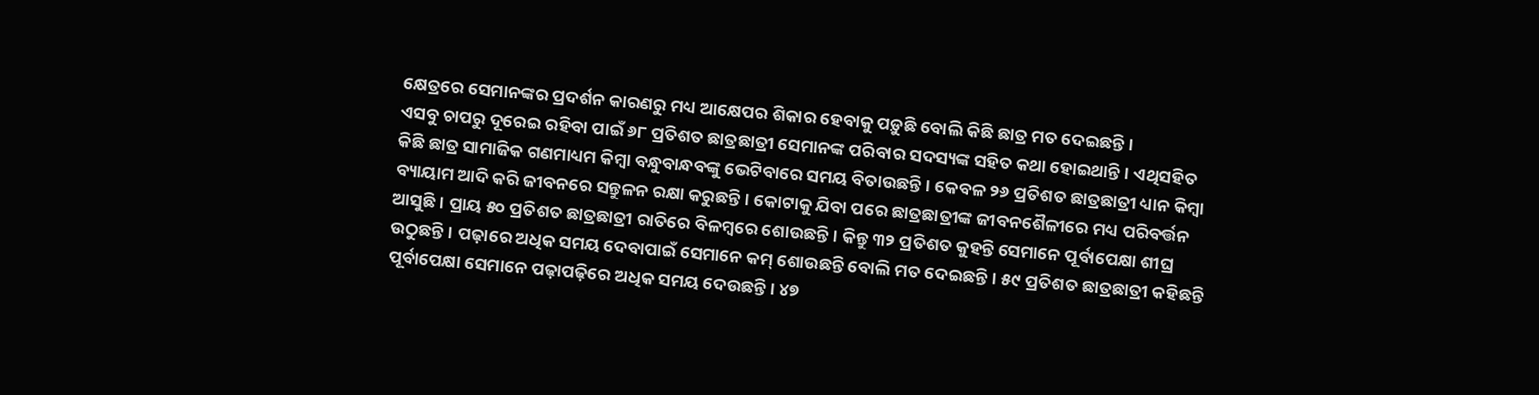କ୍ଷେତ୍ରରେ ସେମାନଙ୍କର ପ୍ରଦର୍ଶନ କାରଣରୁ ମଧ୍ୟ ଆକ୍ଷେପର ଶିକାର ହେବାକୁ ପଡ଼ୁଛି ବୋଲି କିଛି ଛାତ୍ର ମତ ଦେଇଛନ୍ତି।
ଏସବୁ ଚାପରୁ ଦୂରେଇ ରହିବା ପାଇଁ ୬୮ ପ୍ରତିଶତ ଛାତ୍ରଛାତ୍ରୀ ସେମାନଙ୍କ ପରିବାର ସଦସ୍ୟଙ୍କ ସହିତ କଥା ହୋଇଥାନ୍ତି। ଏଥିସହିତ କିଛି ଛାତ୍ର ସାମାଜିକ ଗଣମାଧ୍ୟମ କିମ୍ବା ବନ୍ଧୁବାନ୍ଧବଙ୍କୁ ଭେଟିବାରେ ସମୟ ବିତାଉଛନ୍ତି। କେବଳ ୨୬ ପ୍ରତିଶତ ଛାତ୍ରଛାତ୍ରୀ ଧ୍ୟାନ କିମ୍ବା ବ୍ୟାୟାମ ଆଦି କରି ଜୀବନରେ ସନ୍ତୁଳନ ରକ୍ଷା କରୁଛନ୍ତି। କୋଟାକୁ ଯିବା ପରେ ଛାତ୍ରଛାତ୍ରୀଙ୍କ ଜୀବନଶୈଳୀରେ ମଧ୍ୟ ପରିବର୍ତ୍ତନ ଆସୁଛି। ପ୍ରାୟ ୫୦ ପ୍ରତିଶତ ଛାତ୍ରଛାତ୍ରୀ ରାତିରେ ବିଳମ୍ବରେ ଶୋଉଛନ୍ତି। କିନ୍ତୁ ୩୨ ପ୍ରତିଶତ କୁହନ୍ତି ସେମାନେ ପୂର୍ବାପେକ୍ଷା ଶୀଘ୍ର ଉଠୁଛନ୍ତି। ପଢ଼ାରେ ଅଧିକ ସମୟ ଦେବାପାଇଁ ସେମାନେ କମ୍ ଶୋଉଛନ୍ତି ବୋଲି ମତ ଦେଇଛନ୍ତି। ୫୯ ପ୍ରତିଶତ ଛାତ୍ରଛାତ୍ରୀ କହିଛନ୍ତି ପୂର୍ବାପେକ୍ଷା ସେମାନେ ପଢ଼ାପଢ଼ିରେ ଅଧିକ ସମୟ ଦେଉଛନ୍ତି। ୪୭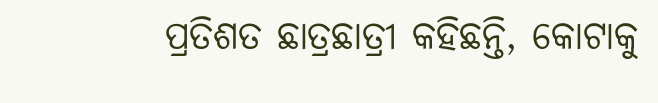ପ୍ରତିଶତ ଛାତ୍ରଛାତ୍ରୀ କହିଛନ୍ତି, କୋଟାକୁ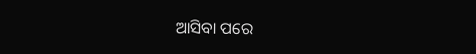ଆସିବା ପରେ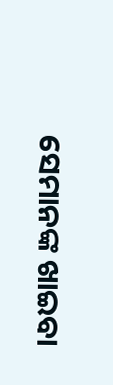ସେମାନଙ୍କ ଖାଇବା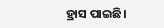ହ୍ରାସ ପାଇଛି।